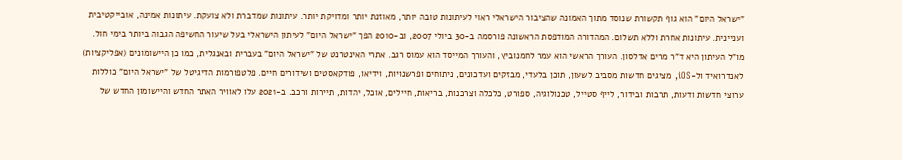"ישראל היום" הוא גוף תקשורת שנוסד מתוך האמונה שהציבור הישראלי ראוי לעיתונות טובה יותר, מאוזנת יותר ומדויקת יותר. עיתונות שמדברת ולא צועקת. עיתונות אמינה, אובייקטיבית ועניינית. עיתונות אחרת וללא תשלום. המהדורה המודפסת הראשונה פורסמה ב-30 ביולי 2007, וב-2010 הפך "ישראל היום" לעיתון הישראלי בעל שיעור החשיפה הגבוה ביותר בימי חול. מו"ל העיתון היא ד"ר מרים אדלסון. העורך הראשי הוא עמר לחמנוביץ, והעורך המייסד הוא עמוס רגב. אתרי האינטרנט של "ישראל היום" בעברית ובאנגלית, כמו כן היישומונים (אפליקציות) לאנדרואיד ול-iOS, מציגים חדשות מסביב לשעון, תוכן בלעדי, מבזקים ועדכונים, ניתוחים ופרשנויות, וידיאו, פודקאסטים ושידורים חיים. פלטפורמות הדיגיטל של "ישראל היום" כוללות ערוצי חדשות ודעות, תרבות ובידור, לייף סטייל, טכנולוגיה, ספורט, כלכלה וצרכנות, בריאות, חיילים, אוכל, יהדות, תיירות ורכב. ב-2021 עלו לאוויר האתר החדש והיישומון החדש של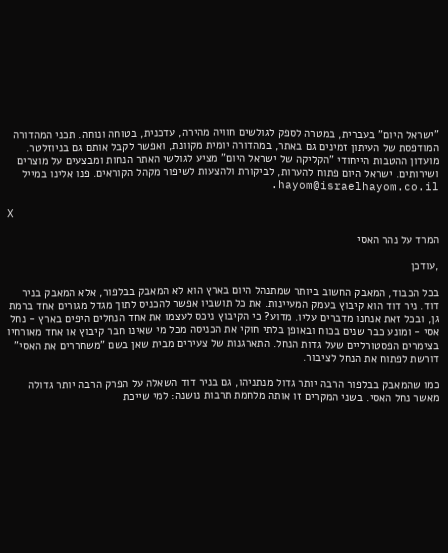"ישראל היום" בעברית, במטרה לספק לגולשים חוויה מהירה, עדכנית, בטוחה ונוחה. תכני המהדורה המודפסת של העיתון זמינים גם באתר, במהדורה יומית מקוונת, ואפשר לקבל אותם גם בניוזלטר. מועדון ההטבות הייחודי "הקליקה של ישראל היום" מציע לגולשי האתר הנחות ומבצעים על מוצרים ושירותים. ישראל היום פתוח להערות, לביקורת ולהצעות לשיפור מקהל הקוראים. פנו אלינו במייל hayom@israelhayom.co.il.

X

המרד על נהר האסי

,עודכן

בכל הכבוד, המאבק החשוב ביותר שמתנהל היום בארץ הוא לא המאבק בבלפור, אלא המאבק בניר דוד. ניר דוד הוא קיבוץ בעמק המעיינות. את כל תושביו אפשר להכניס לתוך מגדל מגורים אחד ברמת גן, ובכל זאת אנחנו מדברים עליו. מדוע? כי הקיבוץ ניכס לעצמו את אחד הנחלים היפים בארץ - נחל אסי - ומונע כבר שנים בכוח ובאופן בלתי חוקי את הכניסה מכל מי שאינו חבר קיבוץ או אחד מאורחיו בצימרים הפסטורליים שעל גדות הנחל. התארגנות של צעירים מבית שאן בשם "משחררים את האסי" דורשת לפתוח את הנחל לציבור.

כמו שהמאבק בבלפור הרבה יותר גדול מנתניהו, גם בניר דוד השאלה על הפרק הרבה יותר גדולה מאשר נחל האסי. בשני המקרים זו אותה מלחמת תרבות נושנה: למי שייכת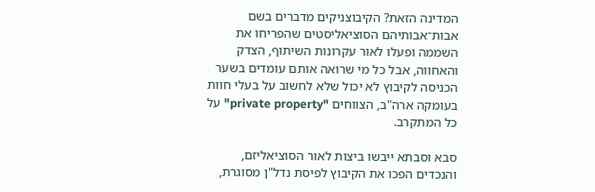המדינה הזאת? הקיבוצניקים מדברים בשם אבות־אבותיהם הסוציאליסטים שהפריחו את השממה ופעלו לאור עקרונות השיתוף, הצדק והאחווה, אבל כל מי שרואה אותם עומדים בשער הכניסה לקיבוץ לא יכול שלא לחשוב על בעלי חוות בעומקה ארה"ב, הצווחים "private property" על כל המתקרב.

סבא וסבתא ייבשו ביצות לאור הסוציאליזם, והנכדים הפכו את הקיבוץ לפיסת נדל"ן מסוגרת,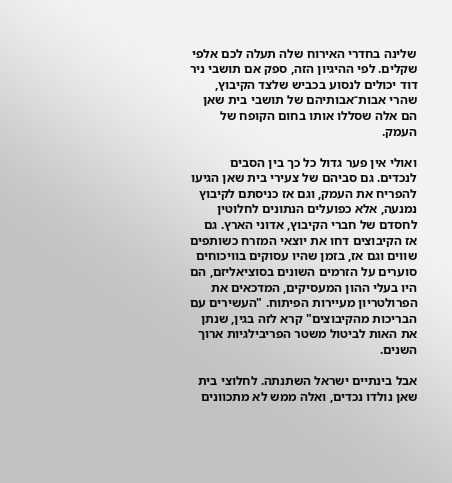שלינה בחדרי האירוח שלה תעלה לכם אלפי שקלים. לפי ההיגיון הזה, ספק אם תושבי ניר דוד יכולים לנסוע בכביש שלצד הקיבוץ, שהרי אבות־אבותיהם של תושבי בית שאן הם אלה שסללו אותו בחום הקופח של העמק.

ואולי אין פער גדול כל כך בין הסבים לנכדים. גם סביהם של צעירי בית שאן הגיעו להפריח את העמק, וגם אז כניסתם לקיבוץ נמנעה, אלא כפועלים הנתונים לחלוטין לחסדם של חברי הקיבוץ, אדוני הארץ. גם אז הקיבוצים דחו את יוצאי המזרח כשותפים שווים וגם אז, בזמן שהיו עסוקים בוויכוחים סוערים על הזרמים השונים בסוציאליזם, הם היו בעלי ההון המעסיקים, המדכאים את הפרולטריון מעיירות הפיתוח. "העשירים עם הבריכות מהקיבוצים" קרא לזה בגין, שנתן את האות לביטול משטר הפריבילגיות ארוך השנים.

אבל בינתיים ישראל השתנתה. לחלוצי בית שאן נולדו נכדים, ואלה ממש לא מתכוונים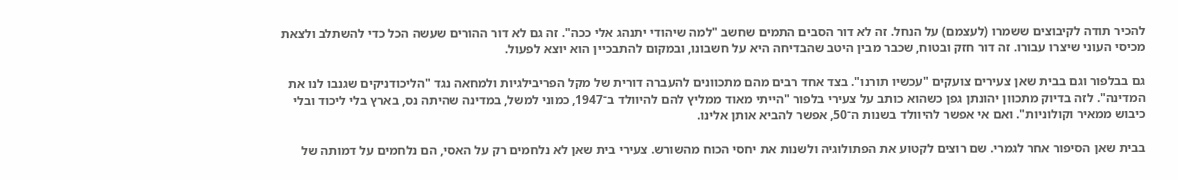להכיר תודה לקיבוצים ששמרו (לעצמם) על הנחל. זה לא דור הסבים התמים שחשב "למה שיהודי יתנהג אלי ככה". זה גם לא דור ההורים שעשה הכל כדי להשתלב ולצאת מכיסי העוני שיצרו עבורו. זה דור חזק ובטוח, שכבר מבין היטב שהבדיחה היא על חשבונו, ובמקום להתבכיין הוא יוצא לפעול.

גם בבלפור וגם בבית שאן צעירים צועקים "עכשיו תורנו". בצד אחד רבים מהם מתכוונים להעברה דורית של מקל הפריבילגיות ולמחאה נגד "הליכודניקים שגנבו לנו את המדינה". לזה בדיוק מתכוון יהונתן גפן כשהוא כותב על צעירי בלפור "הייתי מאוד ממליץ להם להיוולד ב־1947, כמוני למשל, במדינה שהיתה נס, בארץ בלי ליכוד ובלי כיבוש ממאיר וקולוניות". ואם אי אפשר להיוולד בשנות ה־50, אפשר להביא אותן אלינו.

בבית שאן הסיפור אחר לגמרי. שם רוצים לקטוע את הפתולוגיה ולשנות את יחסי הכוח מהשורש. צעירי בית שאן לא נלחמים רק על האסי, הם נלחמים על דמותה של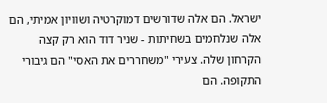ישראל. הם אלה שדורשים דמוקרטיה ושוויון אמיתי, הם אלה שנלחמים בשחיתות - שניר דוד הוא רק קצה הקרחון שלה. צעירי "משחררים את האסי" הם גיבורי התקופה. הם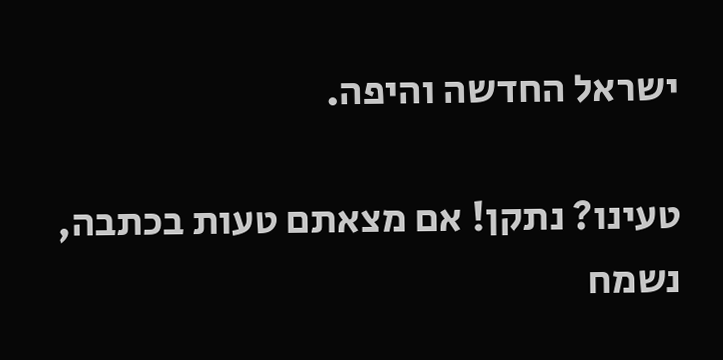ישראל החדשה והיפה.

טעינו? נתקן! אם מצאתם טעות בכתבה, נשמח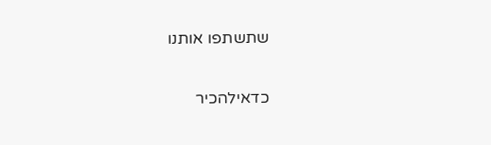שתשתפו אותנו

כדאילהכיר